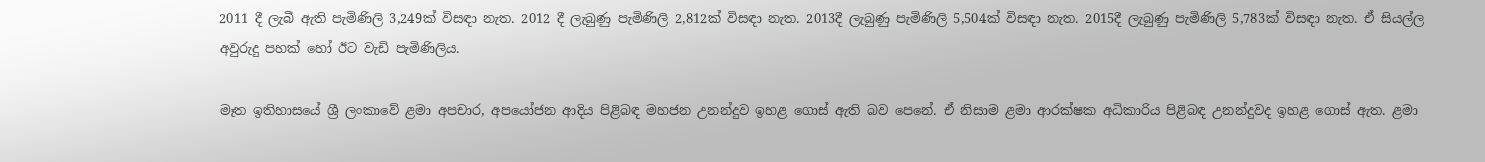2011 දී ලැබී ඇති පැමිණිලි 3,249ක් විසඳා නැත. 2012 දී ලැබුණු පැමිණිලි 2,812ක් විසඳා නැත. 2013දී ලැබුණු පැමිණිලි 5,504ක් විසඳා නැත. 2015දී ලැබුණු පැමිණිලි 5,783ක් විසඳා නැත. ඒ සියල්ල අවුරුදු පහක් හෝ ඊට වැඩි පැමිණිලිය.

මෑත ඉතිහාසයේ ශ්‍රී ලංකාවේ ළමා අපචාර, අපයෝජන ආදිය පිළිබඳ මහජන උනන්දුව ඉහළ ගොස් ඇති බව පෙනේ. ඒ නිසාම ළමා ආරක්ෂක අධිකාරිය පිළිබඳ උනන්දුවද ඉහළ ගොස් ඇත. ළමා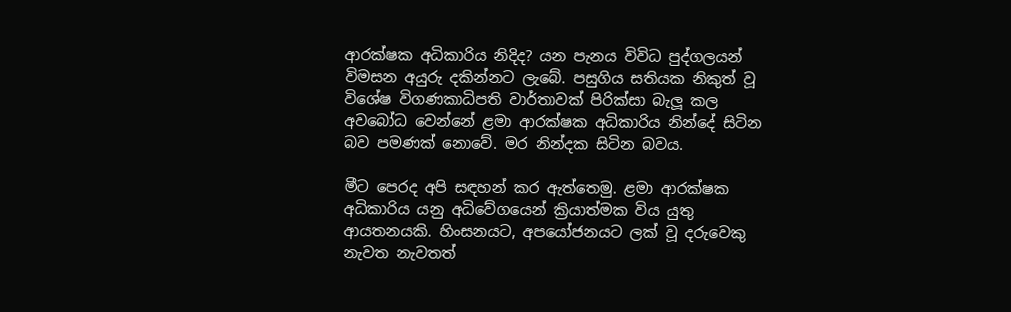ආරක්ෂක අධිකාරිය නිදිද? යන පැනය විවිධ පුද්ගලයන් විමසන අයුරු දකින්නට ලැබේ. පසුගිය සතියක නිකුත් වූ විශේෂ විගණකාධිපති වාර්තාවක් පිරික්සා බැලූ කල අවබෝධ වෙන්නේ ළමා ආරක්ෂක අධිකාරිය නින්දේ සිටින බව පමණක් නොවේ. මර නින්දක සිටින බවය.

මීට පෙරද අපි සඳහන් කර ඇත්තෙමු. ළමා ආරක්ෂක අධිකාරිය යනු අධිවේගයෙන් ක්‍රියාත්මක විය යුතු ආයතනයකි. හිංසනයට, අපයෝජනයට ලක් වූ දරුවෙකු නැවත නැවතත්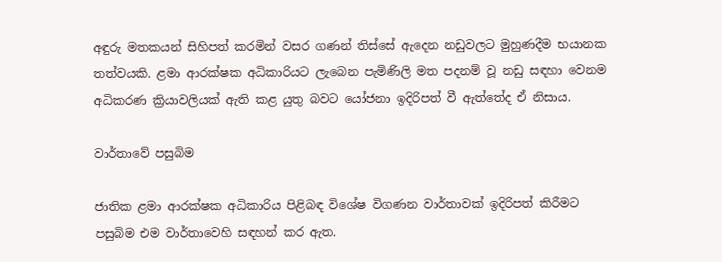අඳුරු මතකයන් සිහිපත් කරමින් වසර ගණන් තිස්සේ ඇදෙන නඩුවලට මුහුණදීම භයානක තත්වයකි. ළමා ආරක්ෂක අධිකාරියට ලැබෙන පැමිණිලි මත පදනම් වූ නඩු සඳහා වෙනම අධිකරණ ක්‍රියාවලියක් ඇති කළ යුතු බවට යෝජනා ඉදිරිපත් වී ඇත්තේද ඒ නිසාය.

වාර්තාවේ පසුබිම

ජාතික ළමා ආරක්ෂක අධිකාරිය පිළිබඳ විශේෂ විගණන වාර්තාවක් ඉදිරිපත් කිරීමට පසුබිම එම වාර්තාවෙහි සඳහන් කර ඇත.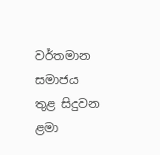වර්තමාන සමාජය තුළ සිදුවන ළමා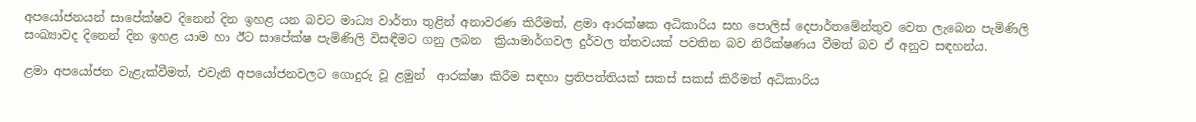අපයෝජනයන් සාපේක්ෂව දිනෙන් දින ඉහළ යන බවට මාධ්‍ය වාර්තා තුළින් අනාවරණ කිරීමත්, ළමා ආරක්ෂක අධිකාරිය සහ පොලිස් දෙපාර්තමේන්තුව වෙත ලැබෙන පැමිණිලි සංඛ්‍යාවද දිනෙන් දින ඉහළ යාම හා ඊට සාපේක්ෂ පැමිණිලි විසඳීමට ගනු ලබන  ක්‍රියාමාර්ගවල දුර්වල ත්තවයක් පවතින බව නිරීක්ෂණය වීමත් බව ඒ අනුව සඳහන්ය.

ළමා අපයෝජන වැළැක්වීමත්, එවැනි අපයෝජනවලට ගොදුරු වූ ළමුන්  ආරක්ෂා කිරීම සඳහා ප්‍රතිපත්තියක් සකස් සකස් කිරීමත් අධිකාරිය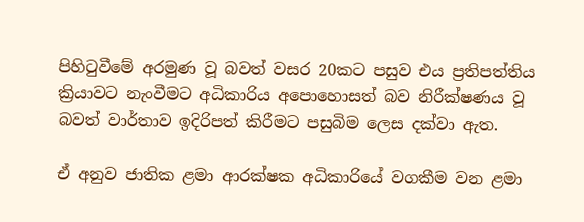පිහිටුවීමේ අරමුණ වූ බවත් වසර 20කට පසුව එය ප්‍රතිපත්තිය ක්‍රියාවට නැංවීමට අධිකාරිය අපොහොසත් බව නිරීක්ෂණය වූ බවත් වාර්තාව ඉදිරිපත් කිරීමට පසුබිම ලෙස දක්වා ඇත.

ඒ අනුව ජාතික ළමා ආරක්ෂක අධිකාරියේ වගකීම වන ළමා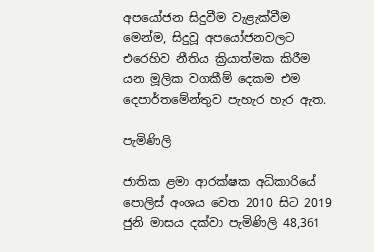අපයෝජන සිදුවීම වැළැක්වීම මෙන්ම, සිදුවූ අපයෝජනවලට එරෙහිව නීතිය ක්‍රියාත්මක කිරීම යන මූලික වගකීම් දෙකම එම දෙපාර්තමේන්තුව පැහැර හැර ඇත.

පැමිණිලි

ජාතික ළමා ආරක්ෂක අධිකාරියේ පොලිස් අංශය වෙත 2010 සිට 2019 ජුනි මාසය දක්වා පැමිණිලි 48,361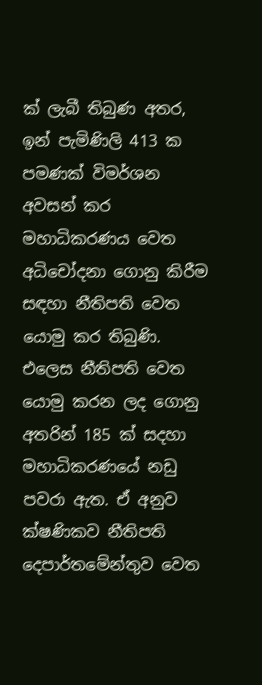ක් ලැබී තිබුණ අතර, ඉන් පැමිණිලි 413 ක පමණක් විමර්ශන අවසන් කර මහාධිකරණය වෙත අධිචෝදනා ගොනු කිරීම සඳහා නීතිපති වෙත යොමු කර තිබුණි. එලෙස නීතිපති වෙත යොමු කරන ලද ගොනු අතරින් 185 ක් සදහා මහාධිකරණයේ නඩු පවරා ඇත. ඒ අනුව ක්ෂණිකව නීතිපති දෙපාර්තමේන්තුව වෙත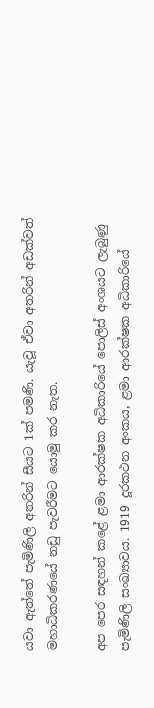යවා ඇත්තේ පැමිණිලි අතරින් සීයට 1ක් පමණි. යැවූ ඒවා අතරින් අඩක්වත් මහාධිකරණයේ නඩු පැවරීමට යොමු කර නැත.

අප පෙර සඳහන් කළේ ළමා ආරක්ෂක අධිකාරියේ පොලිස් අංශයට ලැබුණු පැමිණිලි සංඛ්‍යාවය. 1919 දූරකථන අංකය, ළමා ආරක්ෂක අධිකාරියේ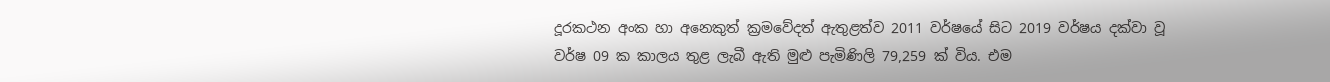දූරකථන අංක හා අනෙකුත් ක්‍රමවේදත් ඇතුළත්ව 2011 වර්ෂයේ සිට 2019 වර්ෂය දක්වා වූ වර්ෂ 09 ක කාලය තුළ ලැබී ඇති මුළු පැමිණිලි 79,259 ක් විය. එම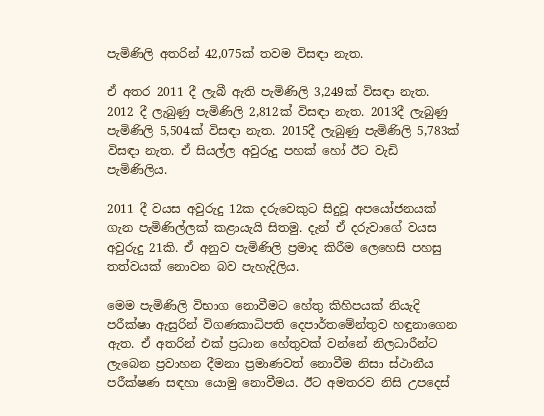පැමිණිලි අතරින් 42,075ක් තවම විසඳා නැත.

ඒ අතර 2011 දී ලැබී ඇති පැමිණිලි 3,249ක් විසඳා නැත. 2012 දී ලැබුණු පැමිණිලි 2,812ක් විසඳා නැත. 2013දී ලැබුණු පැමිණිලි 5,504ක් විසඳා නැත. 2015දී ලැබුණු පැමිණිලි 5,783ක් විසඳා නැත. ඒ සියල්ල අවුරුදු පහක් හෝ ඊට වැඩි පැමිණිලිය.

2011 දී වයස අවුරුදු 12ක දරුවෙකුට සිදුවූ අපයෝජනයක් ගැන පැමිණිල්ලක් කළායැයි සිතමු. දැන් ඒ දරුවාගේ වයස අවුරුදු 21කි. ඒ අනුව පැමිණිලි ප්‍රමාද කිරීම ලෙහෙසි පහසු තත්වයක් නොවන බව පැහැදිලිය.

මෙම පැමිණිලි විභාග නොවීමට හේතු කිහිපයක් නියැදි පරීක්ෂා ඇසුරින් විගණකාධිපති දෙපාර්තමේන්තුව හඳුනාගෙන ඇත. ඒ අතරින් එක් ප්‍රධාන හේතුවක් වන්නේ නිලධාරීන්ට ලැබෙන ප්‍රවාහන දීමනා ප්‍රමාණවත් නොවීම නිසා ස්ථානීය පරීක්ෂණ සඳහා යොමු නොවීමය. ඊට අමතරව නිසි උපදෙස්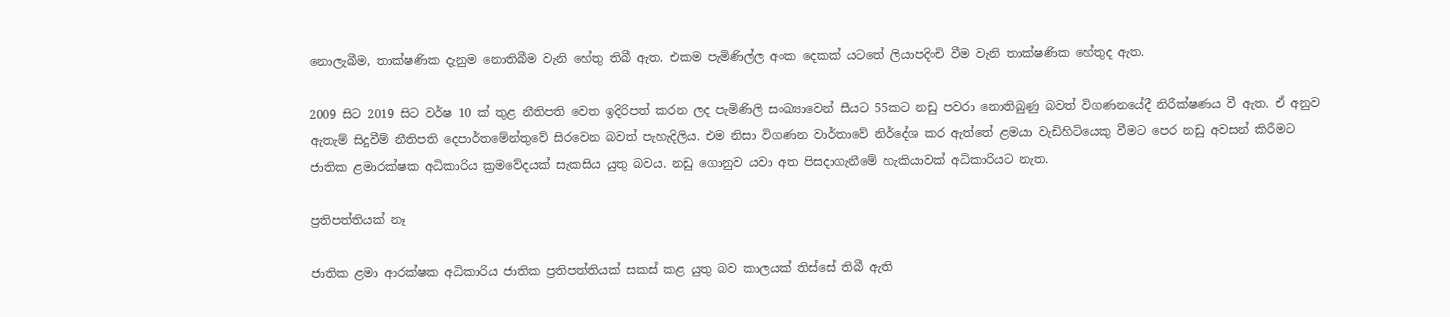නොලැබීම, තාක්ෂණික දැනුම නොතිබීම වැනි හේතු තිබී ඇත. එකම පැමිණිල්ල අංක දෙකක් යටතේ ලියාපදිංචි වීම වැනි තාක්ෂණික හේතුද ඇත.

2009 සිට 2019 සිට වර්ෂ 10 ක් තුළ නීතිපති වෙත ඉදිරිපත් කරන ලද පැමිණිලි සංඛ්‍යාවෙන් සීයට 55කට නඩු පවරා නොතිබුණු බවත් විගණනයේදී නිරීක්ෂණය වී ඇත. ඒ අනුව ඇතැම් සිදුවීම් නීතිපති දෙපාර්තමේන්තුවේ සිරවෙන බවත් පැහැදිලිය. එම නිසා විගණන වාර්තාවේ නිර්දේශ කර ඇත්තේ ළමයා වැඩිහිටියෙකු වීමට පෙර නඩු අවසන් කිරීමට ජාතික ළමාරක්ෂක අධිකාරිය ක්‍රමවේදයක් සැකසිය යුතු බවය. නඩු ගොනුව යවා අත පිසදාගැනීමේ හැකියාවක් අධිකාරියට නැත.

ප්‍රතිපත්තියක් නෑ

ජාතික ළමා ආරක්ෂක අධිකාරිය ජාතික ප්‍රතිපත්තියක් සකස් කළ යුතු බව කාලයක් තිස්සේ තිබී ඇති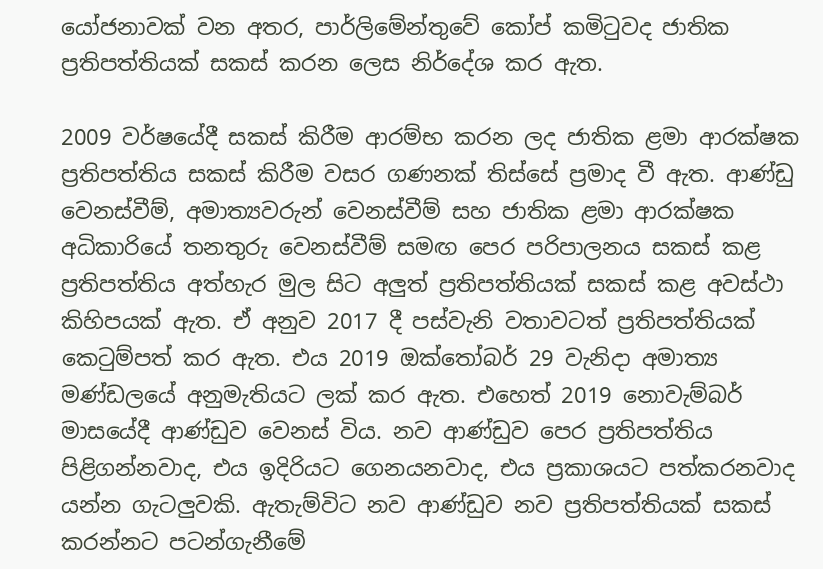යෝජනාවක් වන අතර, පාර්ලිමේන්තුවේ කෝප් කමිටුවද ජාතික ප්‍රතිපත්තියක් සකස් කරන ලෙස නිර්දේශ කර ඇත.

2009 වර්ෂයේදී සකස් කිරීම ආරම්භ කරන ලද ජාතික ළමා ආරක්ෂක ප්‍රතිපත්තිය සකස් කිරීම වසර ගණනක් තිස්සේ ප්‍රමාද වී ඇත. ආණ්ඩු වෙනස්වීම්, අමාත්‍යවරුන් වෙනස්වීම් සහ ජාතික ළමා ආරක්ෂක අධිකාරියේ තනතුරු වෙනස්වීම් සමඟ පෙර පරිපාලනය සකස් කළ ප්‍රතිපත්තිය අත්හැර මුල සිට අලුත් ප්‍රතිපත්තියක් සකස් කළ අවස්ථා කිහිපයක් ඇත. ඒ අනුව 2017 දී පස්වැනි වතාවටත් ප්‍රතිපත්තියක් කෙටුම්පත් කර ඇත. එය 2019 ඔක්තෝබර් 29 වැනිදා අමාත්‍ය මණ්ඩලයේ අනුමැතියට ලක් කර ඇත. එහෙත් 2019 නොවැම්බර් මාසයේදී ආණ්ඩුව වෙනස් විය. නව ආණ්ඩුව පෙර ප්‍රතිපත්තිය පිළිගන්නවාද, එය ඉදිරියට ගෙනයනවාද, එය ප්‍රකාශයට පත්කරනවාද යන්න ගැටලුවකි. ඇතැම්විට නව ආණ්ඩුව නව ප්‍රතිපත්තියක් සකස් කරන්නට පටන්ගැනීමේ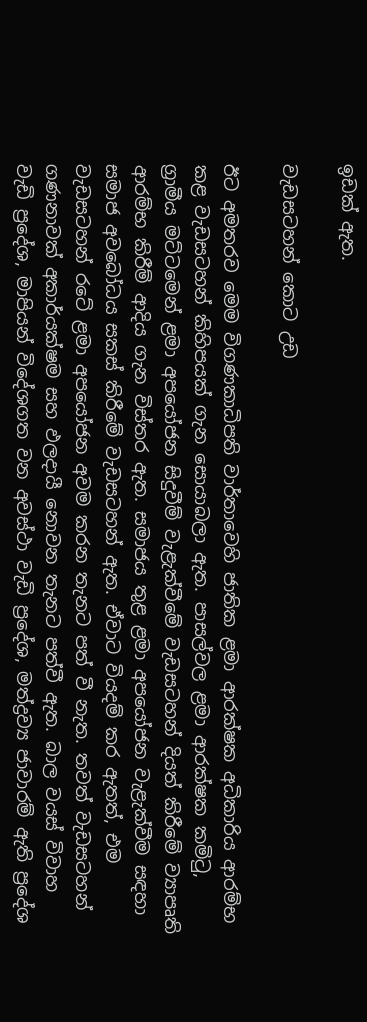ඉඩක් ඇත.

වැඩසටහන් කොට උඩ

ඊට අමතරව මෙම විගණකාධිපති වාර්තාවෙහි ජාතික ළමා ආරක්ෂක අධිකාරිය ආරම්භ කළ වැඩසටහන් කිහිපයක් ගැන සොයාබලා ඇත. පාසල්වල ළමා ආරක්ෂක කමිටු, ග්‍රාමීය මට්ටමෙන් ළමා අපයෝජන සිදුවීම් වැළැක්වීමේ වැඩසටහන් දියත් කිරීමේ ව්‍යාපෘති ආරම්භ කිරීම් ආදිය ගැන විස්තර ඇත. සමාජය තුළ ළමා අපයෝජන වැළැක්වීම සඳහා සමාජ අවබෝධය සකස් කිරීමේ වැඩසටහන් ඇත. ඒවාට වියදම් කර ඇතත්, එම වැඩසටහන් රටේ ළමා අපයෝජන අවම කරන තැනට පත් වී නැත. තවත් වැඩසටහන් ගණනාවක් අකාර්යක්ෂම සහ ඵලදායී නොවන තැනට පත්වී ඇත. බාල වයස් විවාහ වැඩි ප්‍රදේශ, මාපියන් විදේශගත වන අවස්ථා වැඩි ප්‍රදේශ, මත්ද්‍රව්‍ය ජාවාරම් ඇති ප්‍රදේශ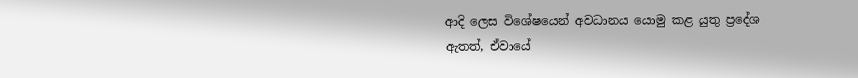ආදි ලෙස විශේෂයෙන් අවධානය යොමු කළ යුතු ප්‍රදේශ ඇතත්, ඒවායේ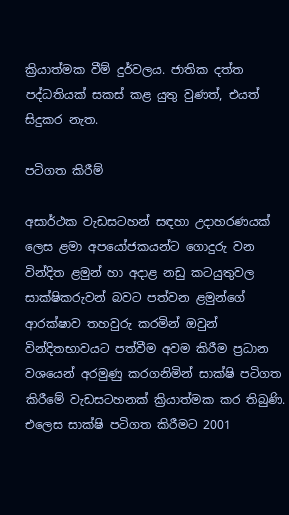ක්‍රියාත්මක වීම් දුර්වලය. ජාතික දත්ත පද්ධතියක් සකස් කළ යුතු වුණත්, එයත් සිදුකර නැත.

පටිගත කිරීම්

අසාර්ථක වැඩසටහන් සඳහා උදාහරණයක් ලෙස ළමා අපයෝජකයන්ට ගොදුරු වන වින්දිත ළමුන් හා අදාළ නඩු කටයුතුවල සාක්ෂිකරුවන් බවට පත්වන ළමුන්ගේ ආරක්ෂාව තහවුරු කරමින් ඔවුන් වින්දිතභාවයට පත්වීම අවම කිරීම ප්‍රධාන වශයෙන් අරමුණු කරගනිමින් සාක්ෂි පටිගත කිරීමේ වැඩසටහනක් ක්‍රියාත්මක කර තිබුණි. එලෙස සාක්ෂි පටිගත කිරීමට 2001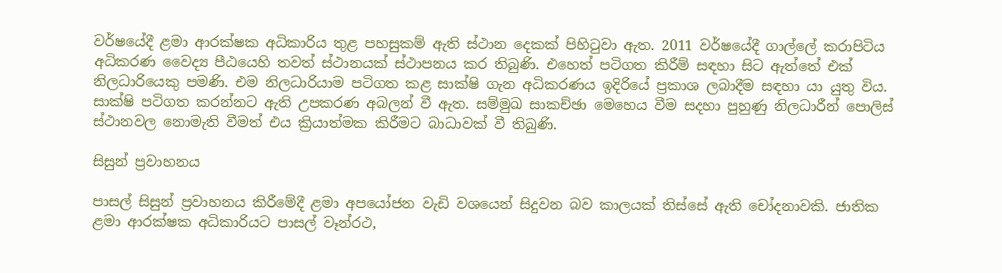වර්ෂයේදී ළමා ආරක්ෂක අධිකාරිය තුළ පහසුකම් ඇති ස්ථාන දෙකක් පිහිටුවා ඇත. 2011 වර්ෂයේදී ගාල්ලේ කරාපිටිය අධිකරණ වෛද්‍ය පීඨයෙහි තවත් ස්ථානයක් ස්ථාපනය කර තිබුණි. එහෙත් පටිගත කිරීම් සඳහා සිට ඇත්තේ එක් නිලධාරියෙකු පමණි. එම නිලධාරියාම පටිගත කළ සාක්ෂි ගැන අධිකරණය ඉදිරියේ ප්‍රකාශ ලබාදීම සඳහා යා යුතු විය. සාක්ෂි පටිගත කරන්නට ඇති උපකරණ අබලන් වී ඇත. සම්මුඛ සාකච්ඡා මෙහෙය වීම සදහා පුහුණු නිලධාරීන් පොලිස් ස්ථානවල නොමැති වීමත් එය ක්‍රියාත්මක කිරීමට බාධාවක් වී තිබුණි.

සිසුන් ප්‍රවාහනය

පාසල් සිසුන් ප්‍රවාහනය කිරීමේදී ළමා අපයෝජන වැඩි වශයෙන් සිදුවන බව කාලයක් තිස්සේ ඇති චෝදනාවකි. ජාතික ළමා ආරක්ෂක අධිකාරියට පාසල් වෑන්රථ,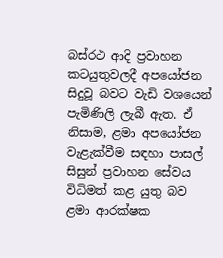බස්රථ ආදි ප්‍රවාහන කටයුතුවලදී අපයෝජන සිදුවූ බවට වැඩි වශයෙන් පැමිණිලි ලැබී ඇත. ඒ නිසාම, ළමා අපයෝජන වැළැක්වීම සඳහා පාසල් සිසුන් ප්‍රවාහන සේවය විධිමත් කළ යුතු බව ළමා ආරක්ෂක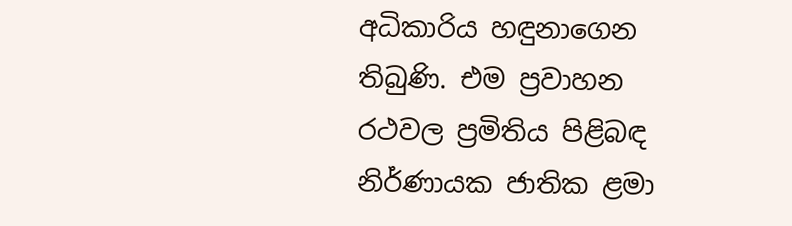අධිකාරිය හඳුනාගෙන තිබුණි. එම ප්‍රවාහන රථවල ප්‍රමිතිය පිළිබඳ නිර්ණායක ජාතික ළමා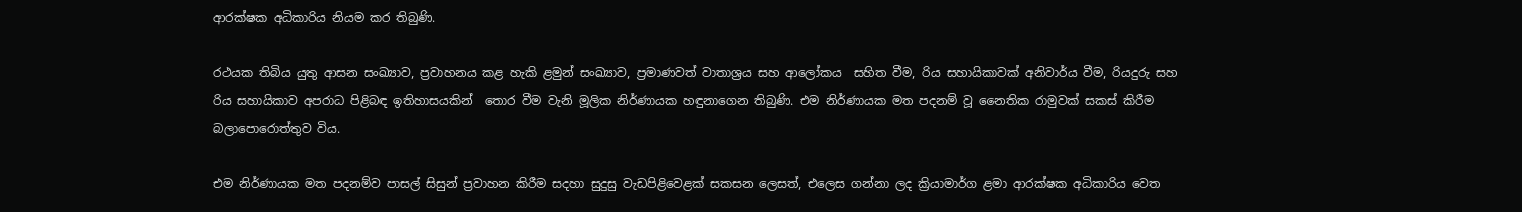ආරක්ෂක අධිකාරිය නියම කර තිබුණි.

රථයක තිබිය යුතු ආසන සංඛ්‍යාව, ප්‍රවාහනය කළ හැකි ළමුන් සංඛ්‍යාව, ප්‍රමාණවත් වාතාශ්‍රය සහ ආලෝකය  සහිත වීම, රිය සහායිකාවක් අනිවාර්ය වීම, රියදුරු සහ රිය සහායිකාව අපරාධ පිළිබඳ ඉතිහාසයකින්  තොර වීම වැනි මූලික නිර්ණායක හඳුනාගෙන තිබුණි. එම නිර්ණායක මත පදනම් වූ නෛතික රාමුවක් සකස් කිරීම බලාපොරොත්තුව විය.

එම නිර්ණායක මත පදනම්ව පාසල් සිසුන් ප්‍රවාහන කිරීම සදහා සුදුසු වැඩපිළිවෙළක් සකසන ලෙසත්, එලෙස ගන්නා ලද ක්‍රියාමාර්ග ළමා ආරක්ෂක අධිකාරිය වෙත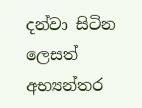දන්වා සිටින ලෙසත් අභ්‍යන්තර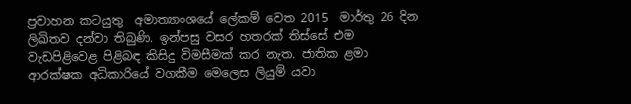ප්‍රවාහන කටයුතු  අමාත්‍යාංශයේ ලේකම් වෙත 2015  මාර්තු 26 දින ලිඛිතව දන්වා තිබුණි. ඉන්පසු වසර හතරක් තිස්සේ එම වැඩපිළිවෙළ පිළිබඳ කිසිදු විමසීමක් කර නැත. ජාතික ළමා ආරක්ෂක අධිකාරියේ වගකීම මෙලෙස ලියුම් යවා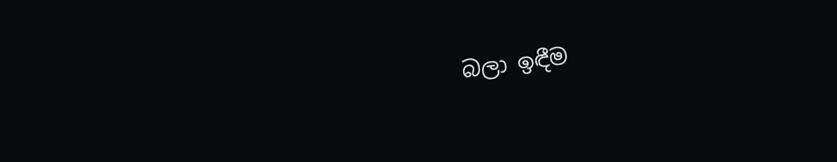බලා ඉඳීම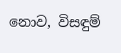නොව, විසඳුම්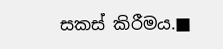සකස් කිරීමය.■